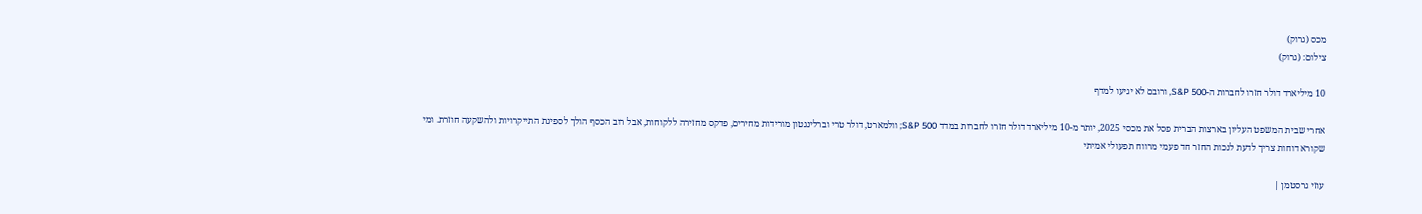מכס (גרוק)
צילום: (גרוק)

10 מיליארד דולר חזרו לחברות ה-S&P 500, ורובם לא יגיעו למדף

אחרי שבית המשפט העליון בארצות הברית פסל את מכסי 2025, יותר מ-10 מיליארד דולר חזרו לחברות במדד S&P 500; וולמארט, דולר טרי וברלינגטון מורידות מחירים, פדקס מחזירה ללקוחות, אבל רוב הכסף הולך לספיגת התייקרויות ולהשקעה חוזרת. ומי שקורא דוחות צריך לדעת לנכות החזר חד פעמי מרווח תפעולי אמיתי

עוזי גרסטמן |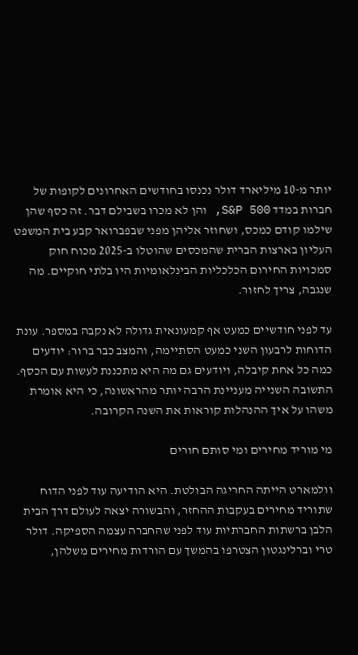יותר מ-10 מיליארד דולר נכנסו בחודשים האחרונים לקופות של חברות במדד S&P 500, והן לא מכרו בשבילם דבר. זה כסף שהן שילמו קודם כמכס, ושחוזר אליהן מפני שבפברואר קבע בית המשפט העליון בארצות הברית שהמכסים שהוטלו ב-2025 מכוח חוק סמכויות החירום הכלכליות הבינלאומיות היו בלתי חוקיים. מה שנגבה, צריך לחזור.

עד לפני חודשיים כמעט אף קמעונאית גדולה לא נקבה במספר. עונת הדוחות לרבעון השני כמעט הסתיימה, והמצב כבר ברור: יודעים כמה כל אחת קיבלה, ויודעים גם מה היא מתכננת לעשות עם הכסף. התשובה השנייה מעניינת הרבה יותר מהראשונה, כי היא אומרת משהו על איך ההנהלות קוראות את השנה הקרובה.

מי מוריד מחירים ומי סותם חורים

וולמארט הייתה החריגה הבולטת. היא הודיעה עוד לפני הדוח שתוריד מחירים בעקבות ההחזר, והבשורה יצאה לעולם דרך הבית הלבן ברשתות החברתיות עוד לפני שהחברה עצמה הספיקה. דולר טרי וברלינגטון הצטרפו בהמשך עם הורדות מחירים משלהן,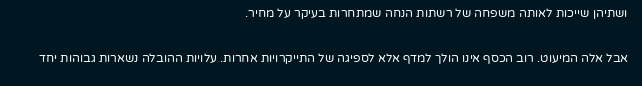ושתיהן שייכות לאותה משפחה של רשתות הנחה שמתחרות בעיקר על מחיר.

אבל אלה המיעוט. רוב הכסף אינו הולך למדף אלא לספיגה של התייקרויות אחרות. עלויות ההובלה נשארות גבוהות יחד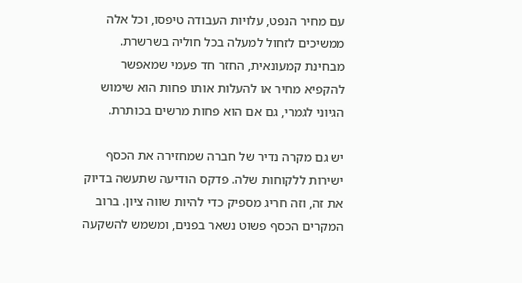עם מחיר הנפט, עלויות העבודה טיפסו, וכל אלה ממשיכים לזחול למעלה בכל חוליה בשרשרת. מבחינת קמעונאית, החזר חד פעמי שמאפשר להקפיא מחיר או להעלות אותו פחות הוא שימוש הגיוני לגמרי, גם אם הוא פחות מרשים בכותרת.

יש גם מקרה נדיר של חברה שמחזירה את הכסף ישירות ללקוחות שלה. פדקס הודיעה שתעשה בדיוק את זה, וזה חריג מספיק כדי להיות שווה ציון. ברוב המקרים הכסף פשוט נשאר בפנים, ומשמש להשקעה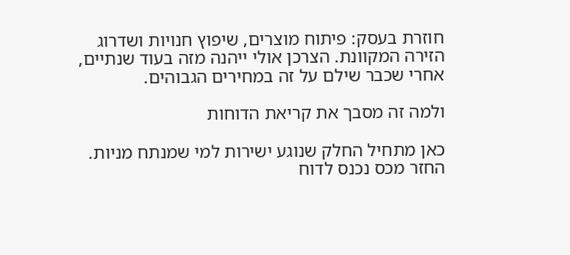חוזרת בעסק: פיתוח מוצרים, שיפוץ חנויות ושדרוג הזירה המקוונת. הצרכן אולי ייהנה מזה בעוד שנתיים, אחרי שכבר שילם על זה במחירים הגבוהים.

ולמה זה מסבך את קריאת הדוחות

כאן מתחיל החלק שנוגע ישירות למי שמנתח מניות. החזר מכס נכנס לדוח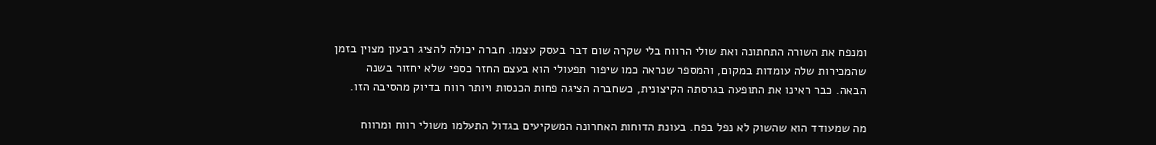ומנפח את השורה התחתונה ואת שולי הרווח בלי שקרה שום דבר בעסק עצמו. חברה יכולה להציג רבעון מצוין בזמן שהמכירות שלה עומדות במקום, והמספר שנראה כמו שיפור תפעולי הוא בעצם החזר כספי שלא יחזור בשנה הבאה. כבר ראינו את התופעה בגרסתה הקיצונית, כשחברה הציגה פחות הכנסות ויותר רווח בדיוק מהסיבה הזו.

מה שמעודד הוא שהשוק לא נפל בפח. בעונת הדוחות האחרונה המשקיעים בגדול התעלמו משולי רווח ומרווח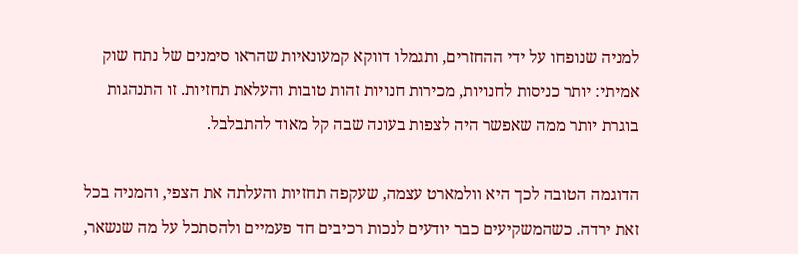למניה שנופחו על ידי ההחזרים, ותגמלו דווקא קמעונאיות שהראו סימנים של נתח שוק אמיתי: יותר כניסות לחנויות, מכירות חנויות זהות טובות והעלאת תחזיות. זו התנהגות בוגרת יותר ממה שאפשר היה לצפות בעונה שבה קל מאוד להתבלבל.

הדוגמה הטובה לכך היא וולמארט עצמה, שעקפה תחזיות והעלתה את הצפי, והמניה בכל זאת ירדה. כשהמשקיעים כבר יודעים לנכות רכיבים חד פעמיים ולהסתכל על מה שנשאר,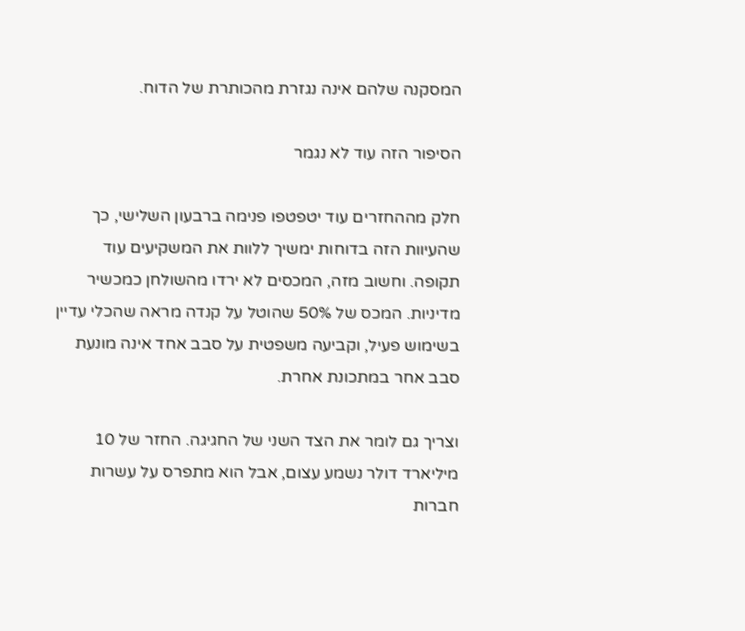המסקנה שלהם אינה נגזרת מהכותרת של הדוח.

הסיפור הזה עוד לא נגמר

חלק מההחזרים עוד יטפטפו פנימה ברבעון השלישי, כך שהעיוות הזה בדוחות ימשיך ללוות את המשקיעים עוד תקופה. וחשוב מזה, המכסים לא ירדו מהשולחן כמכשיר מדיניות. המכס של 50% שהוטל על קנדה מראה שהכלי עדיין בשימוש פעיל, וקביעה משפטית על סבב אחד אינה מונעת סבב אחר במתכונת אחרת.

וצריך גם לומר את הצד השני של החגיגה. החזר של 10 מיליארד דולר נשמע עצום, אבל הוא מתפרס על עשרות חברות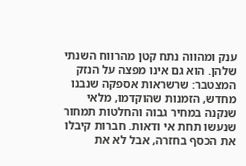ענק ומהווה נתח קטן מהרווח השנתי שלהן. הוא גם אינו מפצה על הנזק המצטבר: שרשראות אספקה שנבנו מחדש, הזמנות שהוקדמו, מלאי שנקנה במחיר גבוה והחלטות תמחור שנעשו תחת אי ודאות. חברות קיבלו את הכסף בחזרה, אבל לא את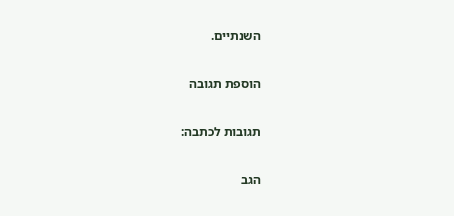השנתיים.

הוספת תגובה

תגובות לכתבה:

הגב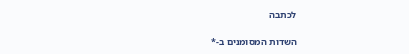לכתבה

השדות המסומנים ב-*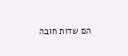הם שדות חובה